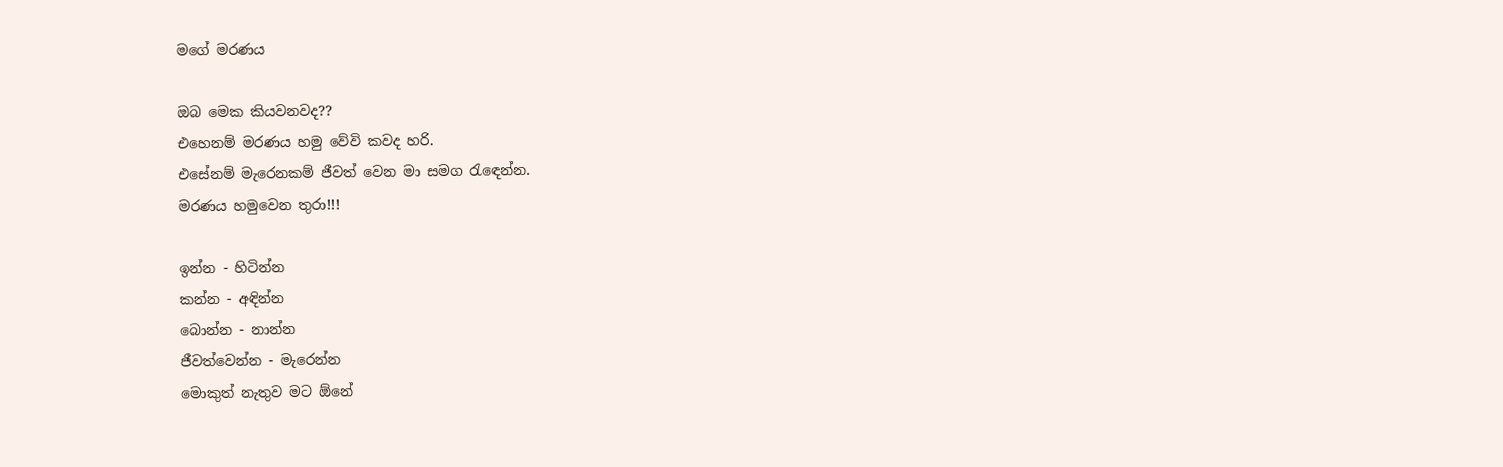මගේ මරණය

ඔබ මෙක කියවනවද??
එහෙනම් මරණය හමු වේවි කවද හරි.
එසේනම් මැරෙනකම් ජීවත් වෙන මා සමග රැඳෙන්න.
මරණය හමුවෙන තුරා!!!

ඉන්න - හිටින්න
කන්න - අඳින්න
බොන්න - නාන්න
ජීවත්වෙන්න - මැරෙන්න
මොකුත් නැතුව මට ඕනේ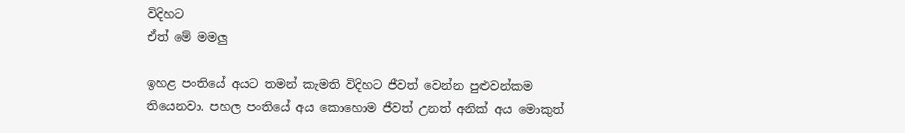විදිහට
ඒත් මේ මමලු

ඉහළ පංතියේ අයට තමන් කැමති විදිහට ජීවත් වෙන්න පුළුවන්කම තියෙනවා. පහල පංතියේ අය කොහොම ජීවත් උනත් අනික් අය මොකුත්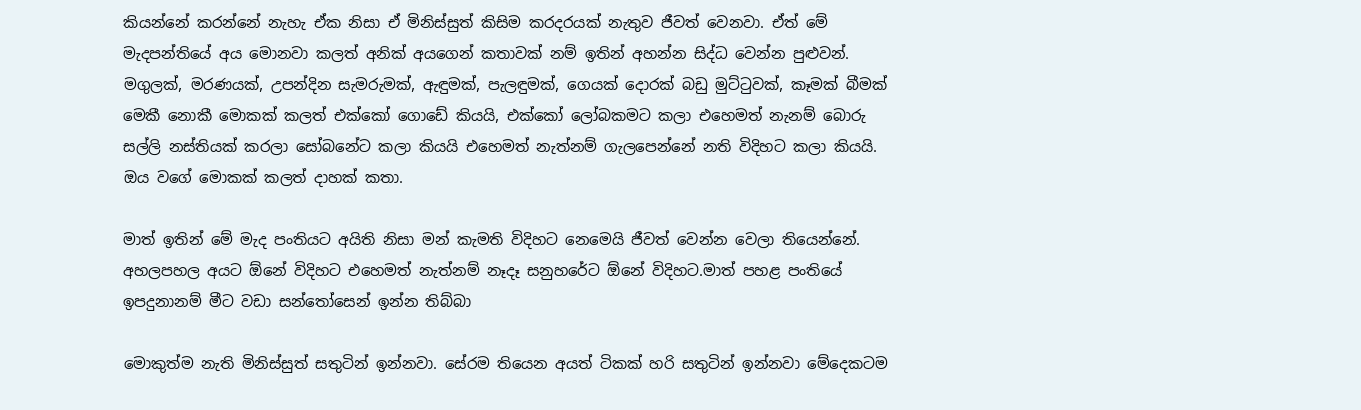කියන්නේ කරන්නේ නැහැ ඒක නිසා ඒ මිනිස්සුත් කිසිම කරදරයක් නැතුව ජීවත් වෙනවා. ඒත් මේ මැදපන්තියේ අය මොනවා කලත් අනික් අයගෙන් කතාවක් නම් ඉතින් අහන්න සිද්ධ වෙන්න පුළුවන්. මගුලක්, මරණයක්, උපන්දින සැමරුමක්, ඇඳුමක්, පැලඳුමක්, ගෙයක් දොරක් බඩු මුට්ටුවක්, කෑමක් බීමක් මෙකී නොකී මොකක් කලත් එක්කෝ ගොඩේ කියයි, එක්කෝ ලෝබකමට කලා එහෙමත් නැනම් බොරු සල්ලි නස්තියක් කරලා සෝබනේට කලා කියයි එහෙමත් නැත්නම් ගැලපෙන්නේ නති විදිහට කලා කියයි. ඔය වගේ මොකක් කලත් දාහක් කතා.

මාත් ඉතින් මේ මැද පංතියට අයිති නිසා මන් කැමති විදිහට නෙමෙයි ජීවත් වෙන්න වෙලා තියෙන්නේ. අහලපහල අයට ඕනේ විදිහට එහෙමත් නැත්නම් නෑදෑ සනුහරේට ඕනේ විදිහට.මාත් පහළ පංතියේ ඉපදුනානම් මීට වඩා සන්තෝසෙන් ඉන්න තිබ්බා

මොකුත්ම නැති මිනිස්සුත් සතුටින් ඉන්නවා. සේරම තියෙන අයත් ටිකක් හරි සතුටින් ඉන්නවා මේදෙකටම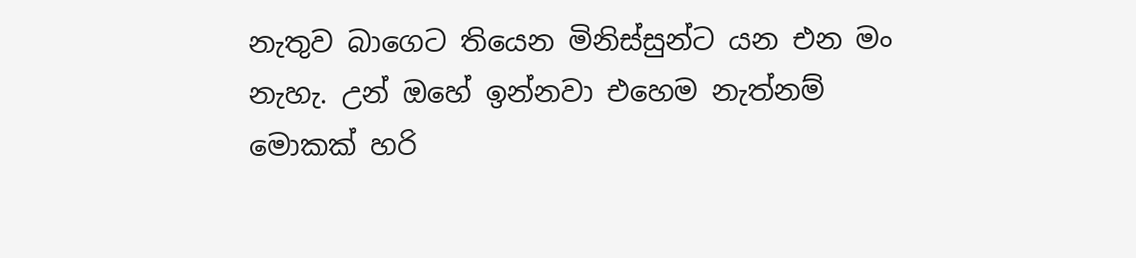නැතුව බාගෙට තියෙන මිනිස්සුන්ට යන එන මං නැහැ. උන් ඔහේ ඉන්නවා එහෙම නැත්නම් මොකක් හරි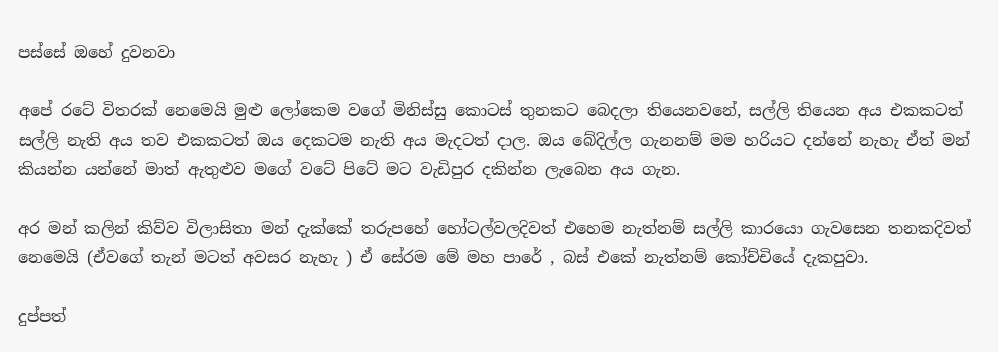පස්සේ ඔහේ දුවනවා

අපේ රටේ විතරක් නෙමෙයි මුළු ලෝකෙම වගේ මිනිස්සු කොටස් තුනකට බෙදලා තියෙනවනේ, සල්ලි තියෙන අය එකකටත් සල්ලි නැති අය තව එකකටත් ඔය දෙකටම නැති අය මැදටත් දාල. ඔය බේදිල්ල ගැනනම් මම හරියට දන්නේ නැහැ ඒත් මන් කියන්න යන්නේ මාත් ඇතුළුව මගේ වටේ පිටේ මට වැඩිපුර දකින්න ලැබෙන අය ගැන.

අර මන් කලින් කිව්ව විලාසිතා මන් දැක්කේ තරුපහේ හෝටල්වලදිවත් එහෙම නැත්නම් සල්ලි කාරයො ගැවසෙන තනකදිවත් නෙමෙයි (ඒවගේ තැන් මටත් අවසර නැහැ ) ඒ සේරම මේ මහ පාරේ , බස් එකේ නැත්නම් කෝච්චියේ දැකපුවා.

දුප්පත්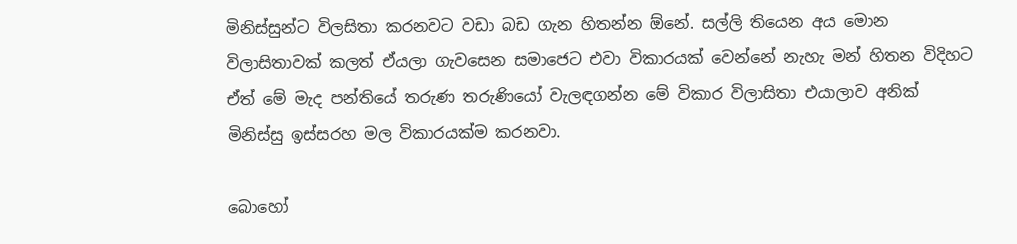මිනිස්සුන්ට විලසිතා කරනවට වඩා බඩ ගැන හිතන්න ඕනේ. සල්ලි තියෙන අය මොන විලාසිතාවක් කලත් ඒයලා ගැවසෙන සමාජෙට එවා විකාරයක් වෙන්නේ නැහැ මන් හිතන විදිහට ඒත් මේ මැද පන්තියේ තරුණ තරුණියෝ වැලඳගන්න මේ විකාර විලාසිතා එයාලාව අනික් මිනිස්සු ඉස්සරහ මල විකාරයක්ම කරනවා.

බොහෝ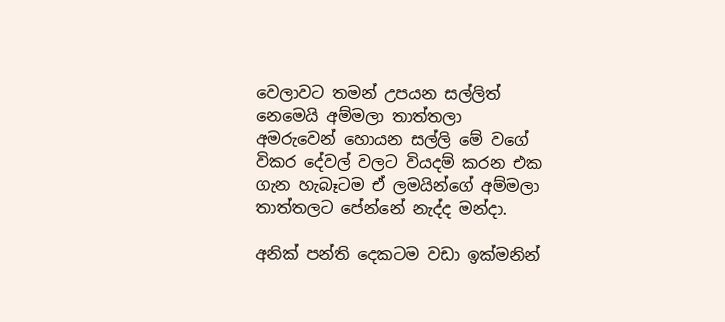වෙලාවට තමන් උපයන සල්ලිත් නෙමෙයි අම්මලා තාත්තලා අමරුවෙන් හොයන සල්ලි මේ වගේ විකර දේවල් වලට වියදම් කරන එක ගැන හැබෑටම ඒ ලමයින්ගේ අම්මලා තාත්තලට පේන්නේ නැද්ද මන්දා.

අනික් පන්ති දෙකටම වඩා ඉක්මනින්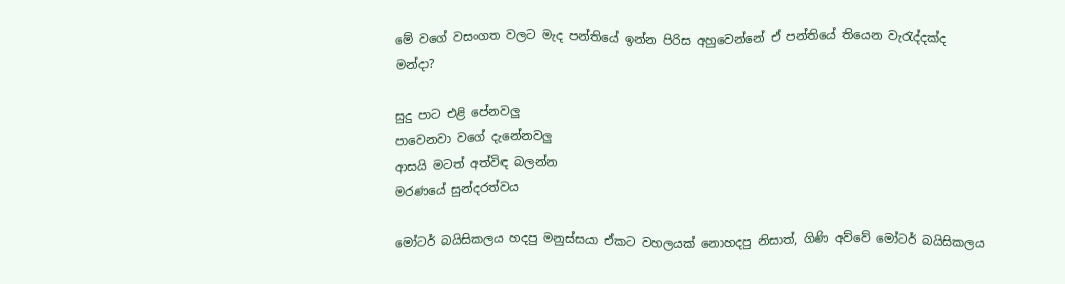මේ වගේ වසංගත වලට මැද පන්තියේ ඉන්න පිරිස අහුවෙන්නේ ඒ පන්තියේ තියෙන වැරැද්දක්ද මන්දා?

සුදු පාට එළි පේනවලු
පාවෙනවා වගේ දැනේනවලු
ආසයි මටත් අත්විඳ බලන්න
මරණයේ සුන්දරත්වය

මෝටර් බයිසිකලය හදපු මනුස්සයා ඒකට වහලයක් නොහදපු නිසාත්, ගිණි අව්වේ මෝටර් බයිසිකලය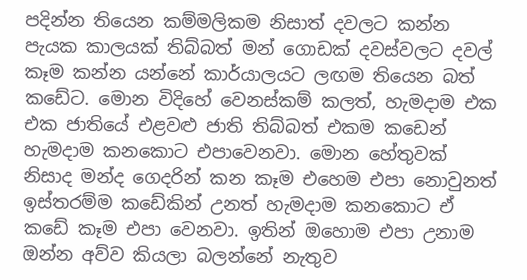පදින්න තියෙන කම්මලිකම නිසාත් දවලට කන්න පැයක කාලයක් තිබ්බත් මන් ගොඩක් දවස්වලට දවල් කෑම කන්න යන්නේ කාර්යාලයට ලඟම තියෙන බත් කඩේට. මොන විදිහේ වෙනස්කම් කලත්, හැමදාම එක එක ජාතියේ එළවළු ජාති තිබ්බත් එකම කඩෙන් හැමදාම කනකොට එපාවෙනවා. මොන හේතුවක් නිසාද මන්ද ගෙදරින් කන කෑම එහෙම එපා නොවුනත් ඉස්තරම්ම කඩේකින් උනත් හැමදාම කනකොට ඒ කඩේ කෑම එපා වෙනවා. ඉතින් ඔහොම එපා උනාම ඔන්න අව්ව කියලා බලන්නේ නැතුව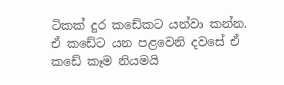ටිකක් දුර කඩේකට යන්වා කන්න. ඒ කඩේට යන පළවෙනි දවසේ ඒ කඩේ කෑම නියමයි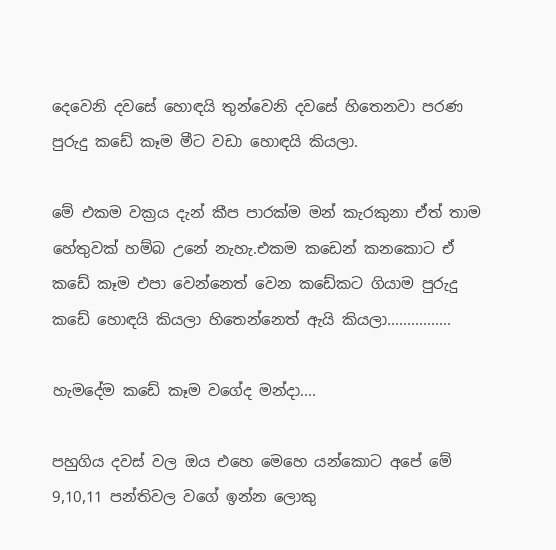දෙවෙනි දවසේ හොඳයි තුන්වෙනි දවසේ හිතෙනවා පරණ පුරුදු කඩේ කෑම මීට වඩා හොඳයි කියලා.

මේ එකම වක්‍රය දැන් කීප පාරක්ම මන් කැරකුනා ඒත් තාම හේතුවක් හම්බ උනේ නැහැ.එකම කඩෙන් කනකොට ඒ කඩේ කෑම එපා වෙන්නෙත් වෙන කඩේකට ගියාම පුරුදු කඩේ හොඳයි කියලා හිතෙන්නෙත් ඇයි කියලා................

හැමදේම කඩේ කෑම වගේද මන්දා....

පහුගිය දවස් වල ඔය එහෙ මෙහෙ යන්කොට අපේ මේ 9,10,11 පන්තිවල වගේ ඉන්න ලොකු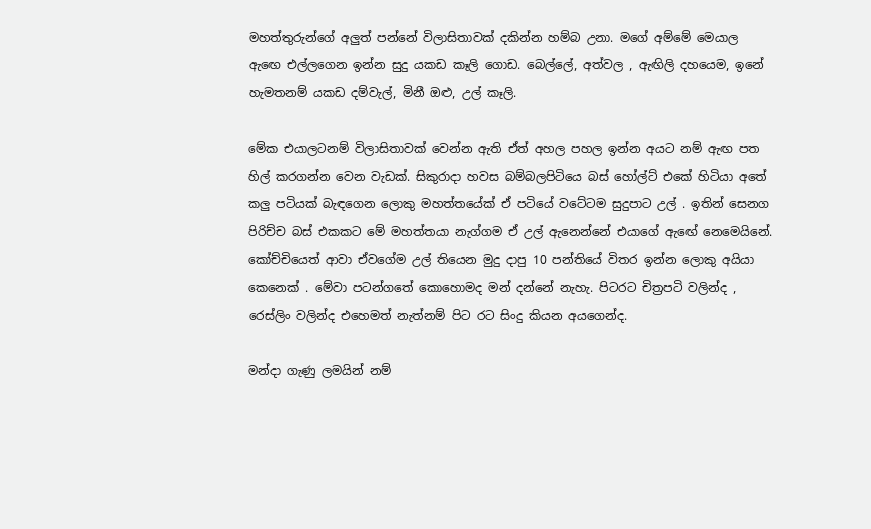මහත්තුරුන්ගේ අලුත් පන්නේ විලාසිතාවක් දකින්න හම්බ උනා. මගේ අම්මේ මෙයාල ඇඟෙ එල්ලගෙන ඉන්න සුදු යකඩ කෑලි ගොඩ. බෙල්ලේ, අත්වල , ඇඟිලි දහයෙම, ඉනේ හැමතනම් යකඩ දම්වැල්, මිනී ඔළු, උල් කෑලි.

මේක එයාලටනම් විලාසිතාවක් වෙන්න ඇති ඒත් අහල පහල ඉන්න අයට නම් ඇඟ පත හිල් කරගන්න වෙන වැඩක්. සිකුරාදා හවස බම්බලපිටියෙ බස් හෝල්ට් එකේ හිටියා අතේ කලු පටියක් බැඳගෙන ලොකු මහත්තයේක් ඒ පටියේ වටේටම සුදුපාට උල් . ඉතින් සෙනග පිරිච්ච බස් එකකට මේ මහත්තයා නැග්ගම ඒ උල් ඇනෙන්නේ එයාගේ ඇඟේ නෙමෙයිනේ. කෝච්චියෙත් ආවා ඒවගේම උල් තියෙන මුදු දාපු 10 පන්තියේ විතර ඉන්න ලොකු අයියා කෙනෙක් . මේවා පටන්ගතේ කොහොමද මන් දන්නේ නැහැ. පිටරට චිත්‍රපටි වලින්ද , රෙස්ලිං වලින්ද එහෙමත් නැත්නම් පිට රට සිංදු කියන අයගෙන්ද.

මන්දා ගැණු ලමයින් නම්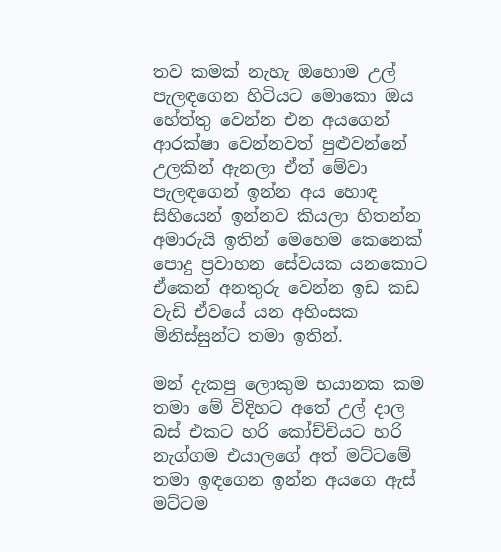තව කමක් නැහැ ඔහොම උල් පැලඳගෙන හිටියට මොකො ඔය හේත්තු වෙන්න එන අයගෙන් ආරක්ෂා වෙන්නවත් පුළුවන්නේ උලකින් ඇනලා ඒත් මේවා පැලඳගෙන් ඉන්න අය හොඳ සිහියෙන් ඉන්නව කියලා හිතන්න අමාරුයි ඉතින් මෙහෙම කෙනෙක් පොදු ප්‍රවාහන සේවයක යනකොට ඒකෙන් අනතුරු වෙන්න ඉඩ කඩ වැඩි ඒවයේ යන අහිංසක මිනිස්සුන්ට තමා ඉතින්.

මන් දැකපු ලොකුම භයානක කම තමා මේ විදිහට අතේ උල් දාල බස් එකට හරි කෝච්චියට හරි නැග්ගම එයාලගේ අත් මට්ටමේ තමා ඉඳගෙන ඉන්න අයගෙ ඇස් මට්ටම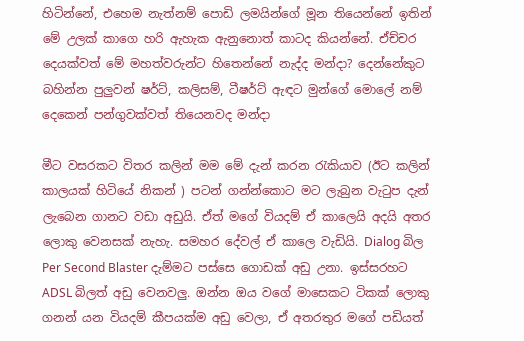හිටින්නේ, එහෙම නැත්නම් පොඩි ලමයින්ගේ මූන තියෙන්නේ ඉතින් මේ උලක් කාගෙ හරි ඇහැක ඇනුනොත් කාටද කියන්නේ. ඒච්චර දෙයක්වත් මේ මහත්වරුන්ට හිතෙන්නේ නැද්ද මන්දා? දෙන්නේකුට බහින්න පුලුවන් ෂර්ට්, කලිසම්, ටීෂර්ට් ඇඳට මුන්ගේ මොලේ නම් දෙකෙන් පන්ගුවක්වත් තියෙනවද මන්දා

මීට වසරකට විතර කලින් මම මේ දැන් කරන රැකියාව (ඊට කලින් කාලයක් හිටියේ නිකන් ) පටන් ගන්න්කොට මට ලැබුන වැටුප දැන් ලැබෙන ගානට වඩා අඩුයි. ඒත් මගේ වියදම් ඒ කාලෙයි අදයි අතර ලොකු වෙනසක් නැහැ. සමහර දේවල් ඒ කාලෙ වැඩියි. Dialog බිල Per Second Blaster දැම්මට පස්සෙ ගොඩක් අඩු උනා. ඉස්සරහට ADSL බිලත් අඩු වෙනවලු. ඔන්න ඔය වගේ මාසෙකට ටිකක් ලොකු ගනන් යන වියදම් කීපයක්ම අඩු වෙලා, ඒ අතරතුර මගේ පඩියත්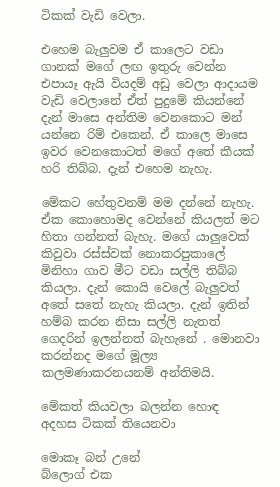ටිකක් වැඩි වෙලා.

එහෙම බැලුවම ඒ කාලෙට වඩා ගානක් මගේ ලඟ ඉතුරු වෙන්න එපායෑ ඇයි වියදම් අඩු වෙලා ආදායම වැඩි වෙලානේ ඒත් පුදුමේ කියන්නේ දැන් මාසෙ අන්තිම වෙනකොට මන් යන්නෙ රිම් එකෙන්. ඒ කාලෙ මාසෙ ඉවර වෙනකොටත් මගේ අතේ කීයක් හරි තිබ්බ. දැන් එහෙම නැහැ.

මේකට හේතුවනම් මම දන්නේ නැහැ. ඒක කොහොමද වෙන්නේ කියලත් මට හිතා ගන්නත් බැහැ. මගේ යාලුවෙක් කිවුවා රස්ස්වක් නොකරපුකාලේ මිනිහා ගාව මීට වඩා සල්ලි තිබ්බ කියලා. දැන් කොයි වෙලේ බැලුවත් අතේ සතේ නැහැ කියලා. දැන් ඉතින් හම්බ කරන නිසා සල්ලි නැතත් ගෙදරින් ඉලන්නත් බැහැනේ . මොනවා කරන්නද මගේ මූල්‍ය කලමණාකරනයනම් අන්තිමයි.

මේකත් කියවලා බලන්න හොඳ අදහස ටිකක් තියෙනවා

මොකෑ බන් උනේ
බ්ලොග් එක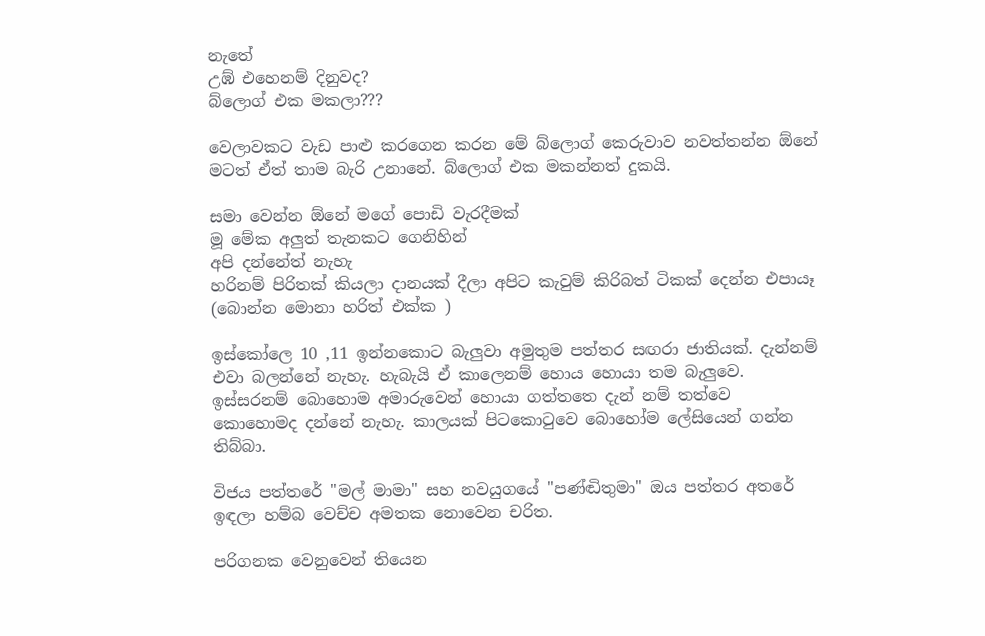නැතේ
උඹ් එහෙනම් දිනුවද?
බ්ලොග් එක මකලා???

වෙලාවකට වැඩ පාළු කරගෙන කරන මේ බ්ලොග් කෙරුවාව නවත්තන්න ඕනේ මටත් ඒත් තාම බැරි උනානේ. බ්ලොග් එක මකන්නත් දුකයි.

සමා වෙන්න ඕනේ මගේ පොඩි වැරදීමක්
මූ මේක අලුත් තැනකට ගෙනිහින්
අපි දන්නේත් නැහැ
හරිනම් පිරිතක් කියලා දානයක් දීලා අපිට කැවුම් කිරිබත් ටිකක් දෙන්න එපායෑ (බොන්න මොනා හරිත් එක්ක )

ඉස්කෝලෙ 10 ,11 ඉන්නකොට බැලුවා අමුතුම පත්තර සඟරා ජාතියක්. දැන්නම් එවා බලන්නේ නැහැ. හැබැයි ඒ කාලෙනම් හොය හොයා තම බැලුවෙ. ඉස්සරනම් බොහොම අමාරුවෙන් හොයා ගත්තතෙ දැන් නම් තත්වෙ කොහොමද දන්නේ නැහැ. කාලයක් පිටකොටුවෙ බොහෝම ලේසියෙන් ගන්න තිබ්බා.

විජය පත්තරේ "මල් මාමා" සහ නවයුගයේ "පණ්ඬිතුමා" ඔය පත්තර අතරේ ඉඳලා හම්බ වෙච්ච අමතක නොවෙන චරිත.

පරිගනක වෙනුවෙන් තියෙන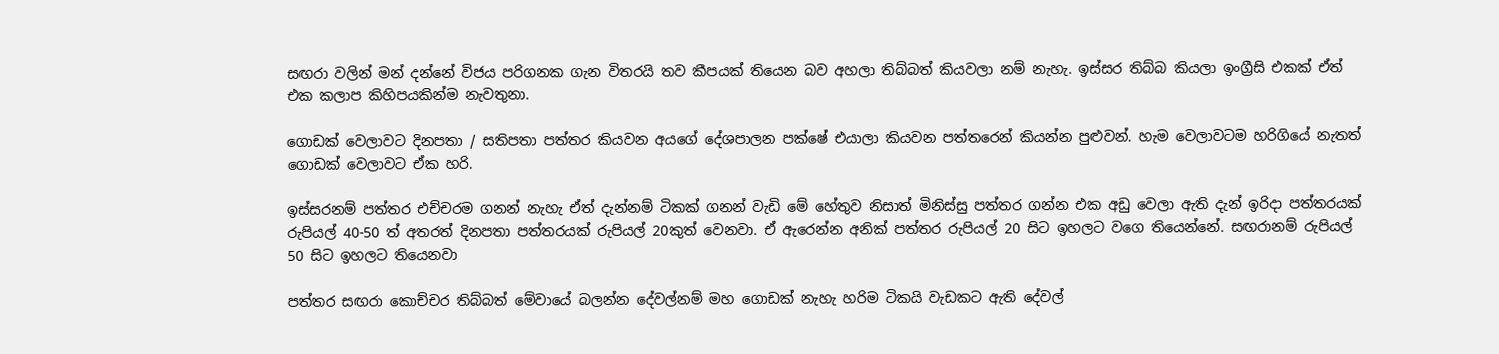සඟරා වලින් මන් දන්නේ විජය පරිගනක ගැන විතරයි තව කීපයක් තියෙන බව අහලා තිබ්බත් කියවලා නම් නැහැ. ඉස්සර තිබ්බ කියලා ඉංග්‍රීසි එකක් ඒත් එක කලාප කිහිපයකින්ම නැවතුනා.

ගොඩක් වෙලාවට දිනපතා / සතිපතා පත්තර කියවන අයගේ දේශපාලන පක්ෂේ එයාලා කියවන පත්තරෙන් කියන්න පුළුවන්. හැම වෙලාවටම හරිගියේ නැතත් ගොඩක් වෙලාවට ඒක හරි.

ඉස්සරනම් පත්තර එච්චරම ගනන් නැහැ ඒත් දැන්නම් ටිකක් ගනන් වැඩි මේ හේතුව නිසාත් මිනිස්සු පත්තර ගන්න එක අඩු වෙලා ඇති දැන් ඉරිදා පත්තරයක් රුපියල් 40-50 ත් අතරත් දිනපතා පත්තරයක් රුපියල් 20කුත් වෙනවා. ඒ ඇරෙන්න අනික් පත්තර රුපියල් 20 සිට ඉහලට වගෙ තියෙන්නේ. සඟරානම් රුපියල් 50 සිට ඉහලට තියෙනවා

පත්තර සඟරා කොච්චර තිබ්බත් මේවායේ බලන්න දේවල්නම් මහ ගොඩක් නැහැ හරිම ටිකයි වැඩකට ඇති දේවල්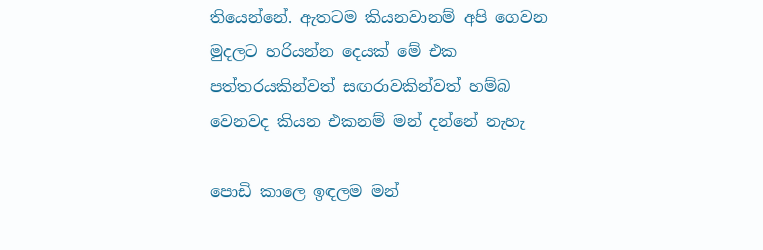තියෙන්නේ. ඇතටම කියනවානම් අපි ගෙවන මුදලට හරියන්න දෙයක් මේ එක පත්තරයකින්වත් සඟරාවකින්වත් හම්බ වෙනවද කියන එකනම් මන් දන්නේ නැහැ

පොඩි කාලෙ ඉඳලම මන්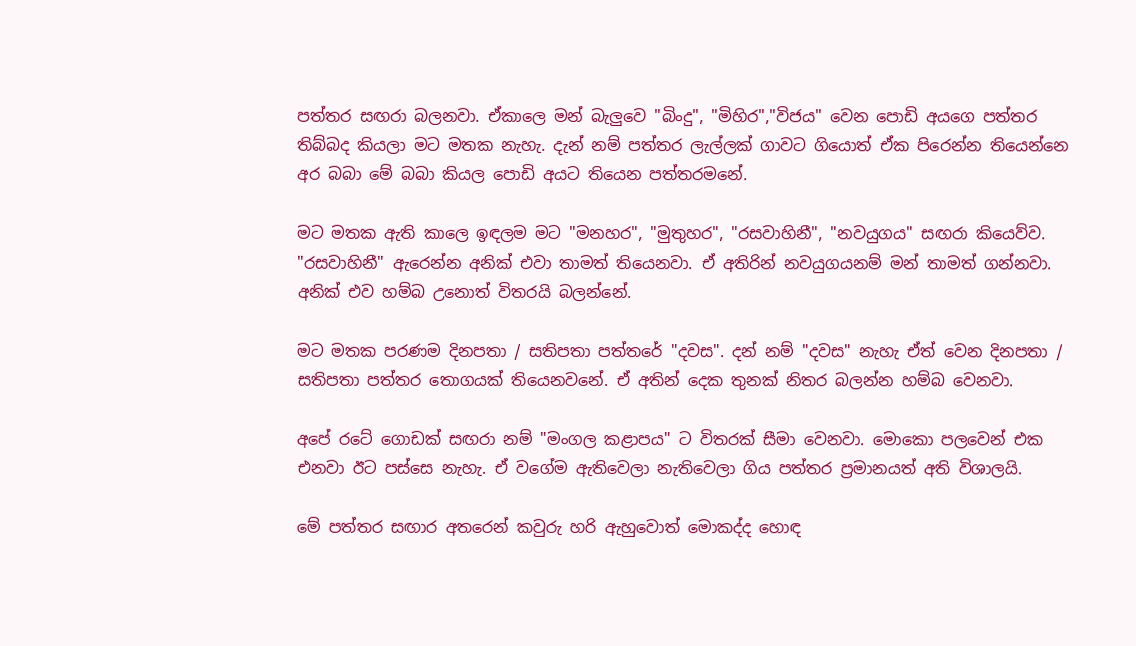පත්තර සඟරා බලනවා. ඒකාලෙ මන් බැලුවෙ "බිංදු", "මිහිර","විජය" වෙන පොඩි අයගෙ පත්තර තිබ්බද කියලා මට මතක නැහැ. දැන් නම් පත්තර ලැල්ලක් ගාවට ගියොත් ඒක පිරෙන්න තියෙන්නෙ අර බබා මේ බබා කියල පොඩි අයට තියෙන පත්තරමනේ.

මට මතක ඇති කාලෙ ඉඳලම මට "මනහර", "මුතුහර", "රසවාහිනී", "නවයුගය" සඟරා කියෙව්ව. "රසවාහිනී" ඇරෙන්න අනික් එවා තාමත් තියෙනවා. ඒ අතිරින් නවයුගයනම් මන් තාමත් ගන්නවා. අනික් එව හම්බ උනොත් විතරයි බලන්නේ.

මට මතක පරණම දිනපතා / සතිපතා පත්තරේ "දවස". දන් නම් "දවස" නැහැ ඒත් වෙන දිනපතා / සතිපතා පත්තර තොගයක් තියෙනවනේ. ඒ අතින් දෙක තුනක් නිතර බලන්න හම්බ වෙනවා.

අපේ රටේ ගොඩක් සඟරා නම් "මංගල කළාපය" ට විතරක් සීමා වෙනවා. මොකො පලවෙන් එක එනවා ඊට පස්සෙ නැහැ. ඒ වගේම ඇතිවෙලා නැතිවෙලා ගිය පත්තර ප්‍රමානයත් අති විශාලයි.

මේ පත්තර සඟාර අතරෙන් කවුරු හරි ඇහුවොත් මොකද්ද හොඳ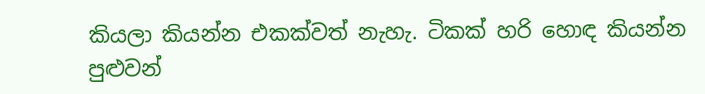කියලා කියන්න එකක්වත් නැහැ. ටිකක් හරි හොඳ කියන්න පුළුවන්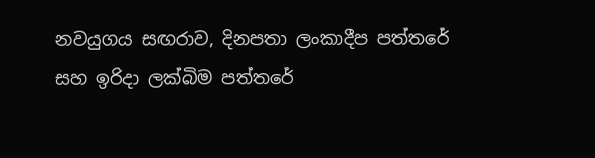නවයුගය සඟරාව, දිනපතා ලංකාදීප පත්තරේ සහ ඉරිදා ලක්බිම පත්තරේ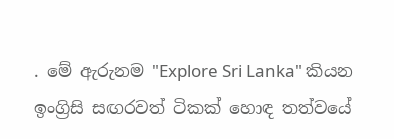. මේ ඇරුනම "Explore Sri Lanka" කියන ඉංග්‍රිසි සඟරවත් ටිකක් හොඳ තත්වයේ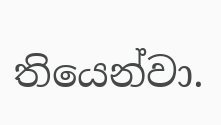තියෙන්වා.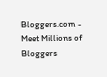Bloggers.com - Meet Millions of Bloggers